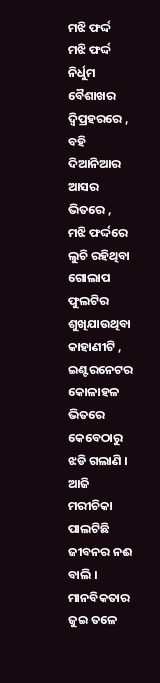ମଝି ଫର୍ଦ୍ଦ
ମଝି ଫର୍ଦ୍ଦ
ନିର୍ଧୁମ ବୈଶାଖର ଦ୍ବିପ୍ରହରରେ ,
ବହି ଦିଆନିଆର ଆସର ଭିତରେ ,
ମଝି ଫର୍ଦ୍ଦରେ ଲୁଚି ରହିଥିବା ଗୋଲାପ ଫୁଲଟିର ଶୁଖିଯାଉଥିବା କାହାଣୀଟି ,
ଇଣ୍ଟରନେଟର କୋଳାହଳ ଭିତରେ କେବେଠାରୁ ଝଡି ଗଲାଣି ।
ଆଜି ମରୀଚିକା ପାଲଟିଛି ଜୀବନର ନଈ ବାଲି ।
ମାନବିକତାର ଜୁଇ ତଳେ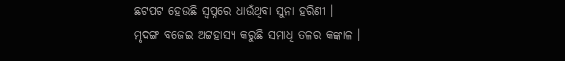ଛଟପଟ ହେଉଛି ସ୍ଵପ୍ନରେ ଧାଉଁଥିବା ସୁନା ହରିଣୀ ।
ମୃଦଙ୍ଗ ବଜେଇ ଅଟ୍ଟହାସ୍ୟ କରୁଛି ସମାଧି ତଳର କଙ୍କାଳ ।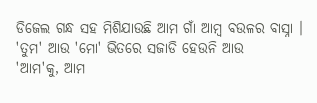ଡିଜେଲ ଗନ୍ଧ ସହ ମିଶିଯାଉଛି ଆମ ଗାଁ ଆମ୍ବ ବଉଳର ବାସ୍ନା ।
'ତୁମ' ଆଉ 'ମୋ' ଭିତରେ ସଜାଡି ହେଉନି ଆଉ
'ଆମ'କୁ, ଆମ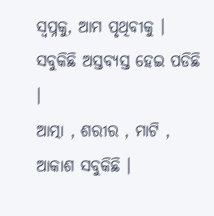ସ୍ଵପ୍ନକୁ, ଆମ ପୃଥିବୀକୁ ।
ସବୁକିଛି ଅସ୍ତବ୍ୟସ୍ତ ହେଇ ପଡିଛି ।
ଆତ୍ମା , ଶରୀର , ମାଟି , ଆକାଶ ସବୁକିଛି ।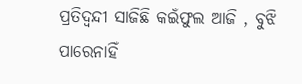ପ୍ରତିଦ୍ଵନ୍ଦୀ ସାଜିଛି କଇଁଫୁଲ ଆଜି , ବୁଝି ପାରେନାହିଁ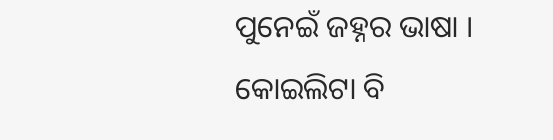ପୁନେଇଁ ଜହ୍ନର ଭାଷା ।
କୋଇଲିଟା ବି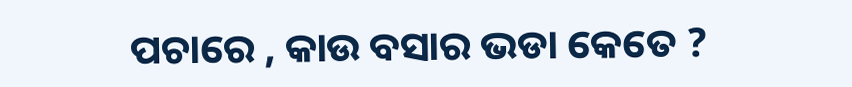ପଚାରେ , କାଉ ବସାର ଭଡା କେତେ ?